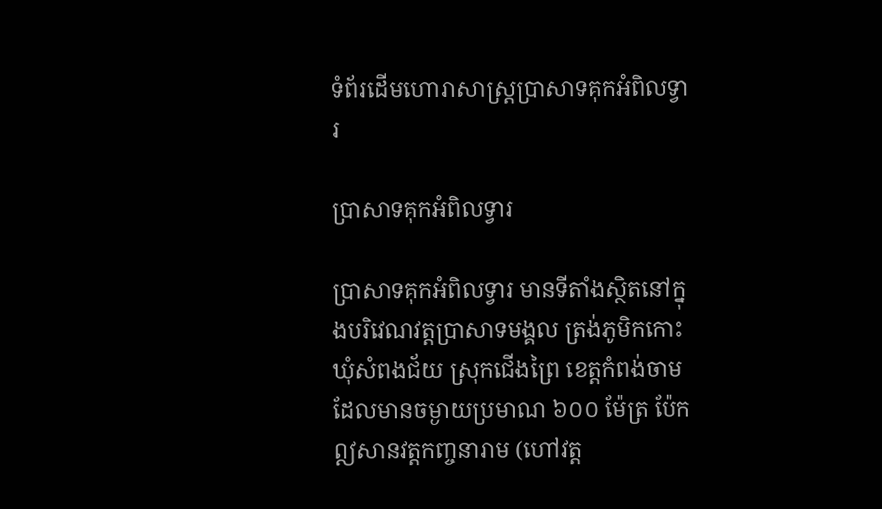ទំព័រដើមហោរាសាស្ត្រប្រាសាទគុកអំពិលទ្វារ

ប្រាសាទគុកអំពិលទ្វារ

ប្រាសាទគុកអំពិលទ្វារ មានទីតាំងស្ថិតនៅក្នុងបរិវេណវត្តប្រាសាទមង្គល ត្រង់ភូមិកកោះឃុំសំពងជ័យ ស្រុកជើងព្រៃ ខេត្តកំពង់ចាម ដែលមានចម្ងាយប្រមាណ ៦០០ ម៉ែត្រ ប៉ែកឦសានវត្តកញ្ចនារាម (ហៅវត្ត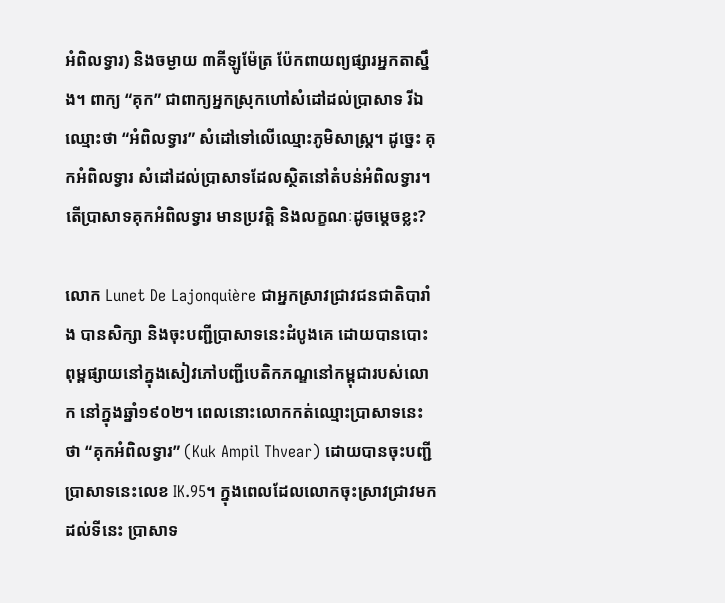អំពិលទ្វារ) និងចម្ងាយ ៣គីឡូម៉ែត្រ ប៉ែកពាយព្យផ្សារអ្នកតាស្នឹង។ ពាក្យ “គុក” ជាពាក្យអ្នកស្រុកហៅសំដៅដល់ប្រាសាទ រីឯឈ្មោះថា “អំពិលទ្វារ” សំដៅទៅលើឈ្មោះភូមិសាស្រ្ត។ ដូច្នេះ គុកអំពិលទ្វារ សំដៅដល់ប្រាសាទដែលស្ថិតនៅតំបន់អំពិលទ្វារ។ តើប្រាសាទគុកអំពិលទ្វារ មានប្រវត្តិ និងលក្ខណៈដូចម្តេចខ្លះ?

លោក Lunet De Lajonquière ជាអ្នកស្រាវជ្រាវជនជាតិបារាំង បានសិក្សា និងចុះបញ្ជីប្រាសាទនេះដំបូងគេ ដោយបានបោះពុម្ពផ្សាយនៅក្នុងសៀវភៅបញ្ជីបេតិកភណ្ឌនៅកម្ពុជារបស់លោក នៅក្នុងឆ្នាំ១៩០២។ ពេលនោះលោកកត់ឈ្មោះប្រាសាទនេះថា “គុកអំពិលទ្វារ” (Kuk Ampil Thvear) ដោយបានចុះបញ្ជីប្រាសាទនេះលេខ IK.95។ ក្នុងពេលដែលលោកចុះស្រាវជ្រាវមកដល់ទីនេះ ប្រាសាទ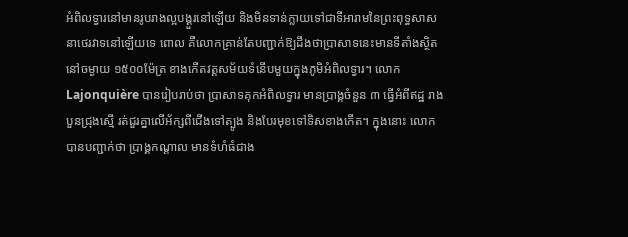អំពិលទ្វារនៅមានរូបរាងល្អបង្គួរនៅឡើយ និងមិនទាន់ក្លាយទៅជាទីអារាមនៃព្រះពុទ្ធសាសនាថេរវាទនៅឡើយទេ ពោល គឺលោកគ្រាន់តែបញ្ជាក់ឱ្យដឹងថាប្រាសាទនេះមានទីតាំងស្ថិតនៅចម្ងាយ ១៥០០ម៉ែត្រ ខាងកើតវត្តសម័យទំនើបមួយក្នុងភូមិអំពិលទ្វារ។ លោក Lajonquière បានរៀបរាប់ថា ប្រាសាទគុកអំពិលទ្វារ មានប្រាង្គចំនួន ៣ ធ្វើអំពីឥដ្ឋ រាងបួនជ្រុងស្មើ រត់ជួរគ្នាលើអ័ក្សពីជើងទៅត្បូង និងបែរមុខទៅទិសខាងកើត។ ក្នុងនោះ លោកបានបញ្ជាក់ថា ប្រាង្គកណ្តាល មានទំហំធំជាង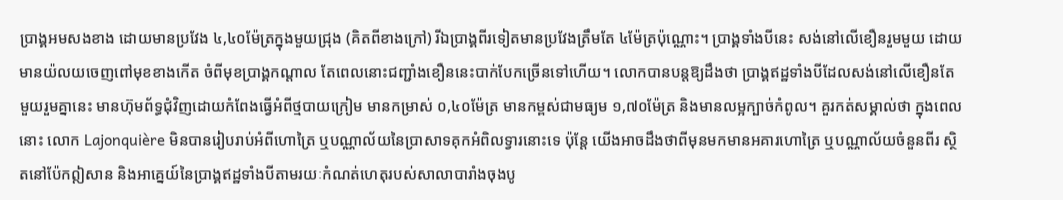ប្រាង្គអមសងខាង ដោយមានប្រវែង ៤,៤០ម៉ែត្រក្នុងមួយជ្រុង (គិតពីខាងក្រៅ) រីឯប្រាង្គពីរទៀតមានប្រវែងត្រឹមតែ ៤ម៉ែត្រប៉ុណ្ណោះ។ ប្រាង្គទាំងបីនេះ សង់នៅលើខឿនរួមមួយ ដោយមានយ៉លយចេញពៅមុខខាងកើត ចំពីមុខប្រាង្គកណ្តាល តែពេលនោះជញ្ជាំងខឿននេះបាក់បែកច្រើនទៅហើយ។ លោកបានបន្តឱ្យដឹងថា ប្រាង្គឥដ្ឋទាំងបីដែលសង់នៅលើខឿនតែមួយរួមគ្នានេះ មានហ៊ុមព័ទ្ធជុំវិញដោយកំពែងធ្វើអំពីថ្មបាយក្រៀម មានកម្រាស់ ០,៤០ម៉ែត្រ មានកម្ពស់ជាមធ្យម ១,៧០ម៉ែត្រ និងមានលម្អក្បាច់កំពូល។ គួរកត់សម្គាល់ថា ក្នុងពេលនោះ លោក Lajonquière មិនបានរៀបរាប់អំពីហោត្រៃ ឬបណ្ណាល័យនៃប្រាសាទគុកអំពិលទ្វារនោះទេ ប៉ុន្តែ យើងអាចដឹងថាពីមុនមកមានអគារហោត្រៃ ឬបណ្ណាល័យចំនួនពីរ ស្ថិតនៅប៉ែកឦសាន និងអាគ្នេយ៍នៃប្រាង្គឥដ្ឋទាំងបីតាមរយៈកំណត់ហេតុរបស់សាលាបារាំងចុងបូ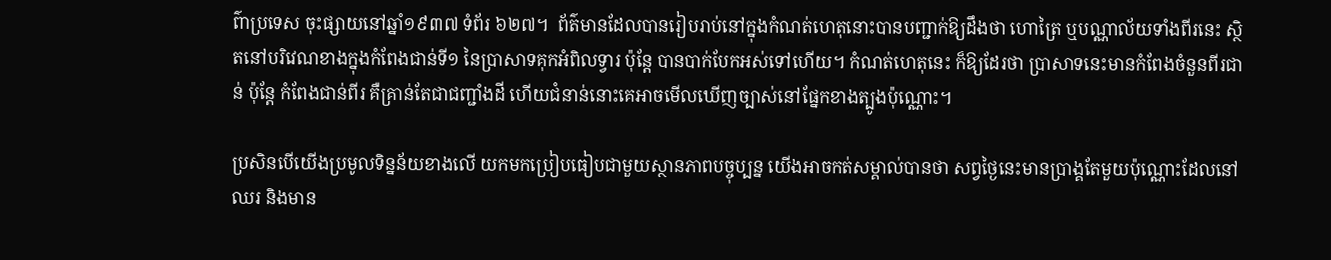ព៌ាប្រទេស ចុះផ្សាយនៅឆ្នាំ១៩៣៧ ទំព័រ ៦២៧។  ព័ត៌មានដែលបានរៀបរាប់នៅក្នុងកំណត់ហេតុនោះបានបញ្ជាក់ឱ្យដឹងថា ហោត្រៃ ឬបណ្ណាល័យទាំងពីរនេះ ស្ថិតនៅបរិវេណខាងក្នុងកំពែងជាន់ទី១ នៃប្រាសាទគុកអំពិលទ្វារ ប៉ុន្តែ បានបាក់បែកអស់ទៅហើយ។ កំណត់ហេតុនេះ ក៏ឱ្យដែរថា ប្រាសាទនេះមានកំពែងចំនួនពីរជាន់ ប៉ុន្តែ កំពែងជាន់ពីរ គឺគ្រាន់តែជាជញ្ជាំងដី ហើយជំនាន់នោះគេអាចមើលឃើញច្បាស់នៅផ្នែកខាងត្បូងប៉ុណ្ណោះ។

ប្រសិនបើយើងប្រមូលទិន្នន័យខាងលើ យកមកប្រៀបធៀបជាមួយស្ថានភាពបច្ចុប្បន្ន យើងអាចកត់សម្គាល់បានថា សព្វថ្ងៃនេះមានប្រាង្គតែមួយប៉ុណ្ណោះដែលនៅឈរ និងមាន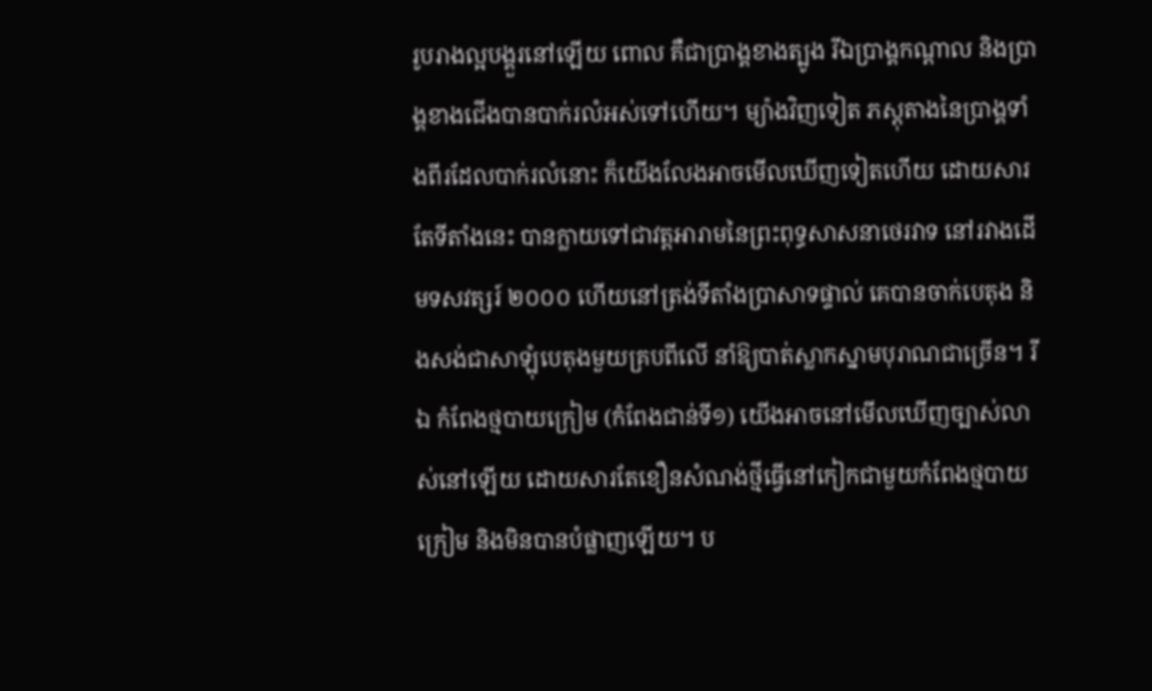រូបរាងល្អបង្គួរនៅឡើយ ពោល គឺជាប្រាង្គខាងត្បូង រីឯប្រាង្គកណ្តាល និងប្រាង្គខាងជើងបានបាក់រលំអស់ទៅហើយ។ ម្យ៉ាងវិញទៀត ភស្តុតាងនៃប្រាង្គទាំងពីរដែលបាក់រលំនោះ ក៏យើងលែងអាចមើលឃើញទៀតហើយ ដោយសារតែទីតាំងនេះ បានក្លាយទៅជាវត្តអារាមនៃព្រះពុទ្ធសាសនាថេរវាទ នៅរវាងដើមទសវត្សរ៍ ២០០០ ហើយនៅត្រង់ទីតាំងប្រាសាទផ្ទាល់ គេបានចាក់បេតុង និងសង់ជាសាឡុំបេតុងមួយគ្របពីលើ នាំឱ្យបាត់ស្លាកស្នាមបុរាណជាច្រើន។ រីឯ កំពែងថ្មបាយក្រៀម (កំពែងជាន់ទី១) យើងអាចនៅមើលឃើញច្បាស់លាស់នៅឡើយ ដោយសារតែខឿនសំណង់ថ្មីធ្វើនៅកៀកជាមួយកំពែងថ្មបាយក្រៀម និងមិនបានបំផ្លាញឡើយ។ ប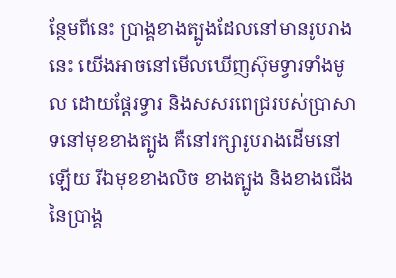ន្ថែមពីនេះ ប្រាង្គខាងត្បូងដែលនៅមានរូបរាងនេះ យើងអាចនៅមើលឃើញស៊ុមទ្វារទាំងមូល ដោយផ្តែរទ្វារ និងសសរពេជ្ររបស់ប្រាសាទនៅមុខខាងត្បូង គឺនៅរក្សារូបរាងដើមនៅឡើយ រីឯមុខខាងលិច ខាងត្បូង និងខាងជើងនៃប្រាង្គ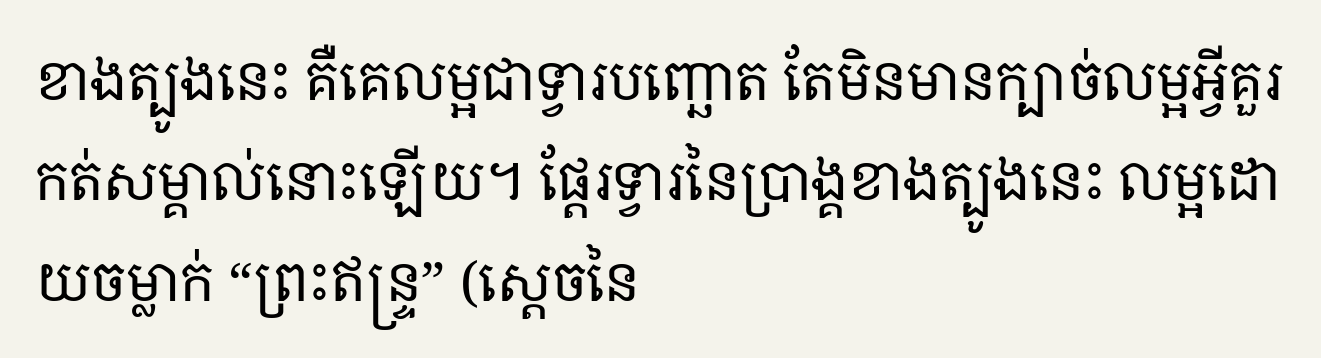ខាងត្បូងនេះ គឺគេលម្អជាទ្វារបញ្ឆោត តែមិនមានក្បាច់លម្អអ្វីគួរកត់សម្គាល់នោះឡើយ។ ផ្តែរទ្វារនៃប្រាង្គខាងត្បូងនេះ លម្អដោយចម្លាក់ “ព្រះឥន្រ្ទ” (ស្តេចនៃ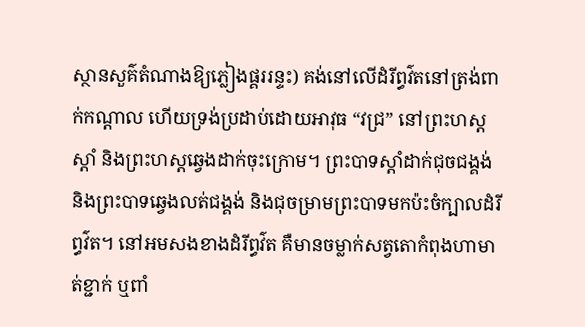ស្ថានសួគ៌តំណាងឱ្យភ្លៀងផ្គររន្ទះ) គង់នៅលើដំរីព្ធវ៌តនៅត្រង់ពាក់កណ្តាល ហើយទ្រង់ប្រដាប់ដោយអាវុធ “វជ្រ” នៅព្រះហស្តស្តាំ និងព្រះហស្តឆ្វេងដាក់ចុះក្រោម។ ព្រះបាទស្តាំដាក់ជុចជង្គង់ និងព្រះបាទឆ្វេងលត់ជង្គង់ និងជុចម្រាមព្រះបាទមកប៉ះចំក្បាលដំរីព្ធវ៌ត។ នៅអមសងខាងដំរីព្ធវ៌ត គឺមានចម្លាក់សត្វតោកំពុងហាមាត់ខ្ជាក់ ឬពាំ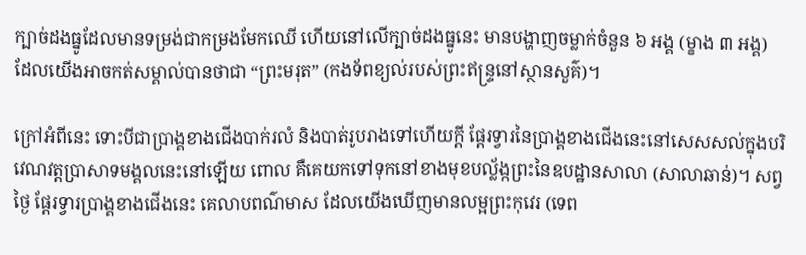ក្បាច់ដងធ្នូដែលមានទម្រង់ជាកម្រងមែកឈើ ហើយនៅលើក្បាច់ដងធ្នូនេះ មានបង្ហាញចម្លាក់ចំនួន ៦ អង្គ (ម្ខាង ៣ អង្គ) ដែលយើងអាចកត់សម្គាល់បានថាជា “ព្រះមរុត” (កងទ័ពខ្យល់របស់ព្រះឥន្រ្ទនៅស្ថានសួគ៌)។

ក្រៅអំពីនេះ ទោះបីជាប្រាង្គខាងជើងបាក់រលំ និងបាត់រូបរាងទៅហើយក្តី ផ្តែរទ្វារនៃប្រាង្គខាងជើងនេះនៅសេសសល់ក្នុងបរិវេណវត្តប្រាសាទមង្គលនេះនៅឡើយ ពោល គឺគេយកទៅទុកនៅខាងមុខបល្ល័ង្កព្រះនៃឧបដ្ឋានសាលា (សាលាឆាន់)។ សព្វថ្ងៃ ផ្តែរទ្វារប្រាង្គខាងជើងនេះ គេលាបពណ៌មាស ដែលយើងឃើញមានលម្អព្រះកុវេរ (ទេព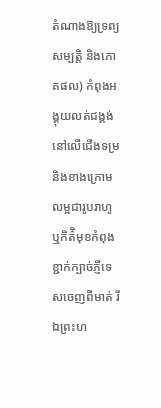តំណាងឱ្យទ្រព្យសម្បត្តិ និងភោគផល) កំពុងអង្គុយលត់ជង្គង់នៅលើជើងទម្រ និងខាងក្រោមលម្អជារូបរាហូ ឬកិត៌ិមុខកំពុងខ្ជាក់ក្បាច់ភ្ញីទេសចេញពីមាត់ រីឯព្រះហ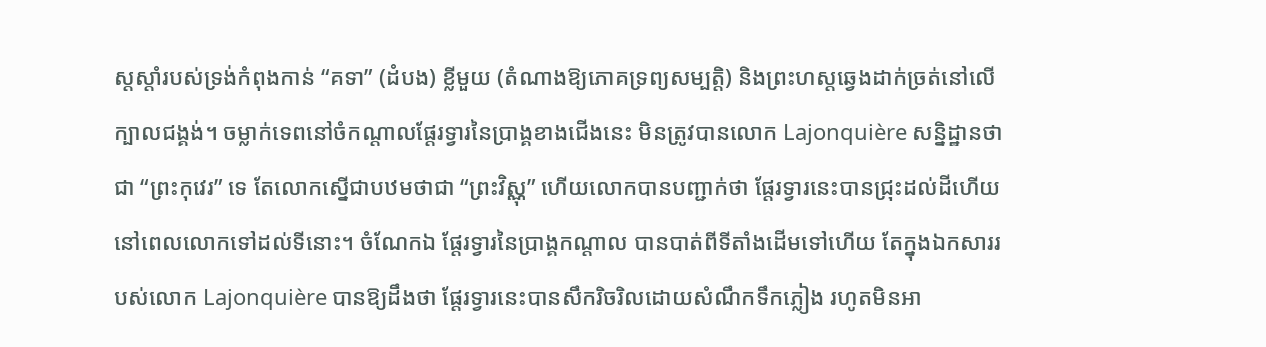ស្តស្តាំរបស់ទ្រង់កំពុងកាន់ “គទា” (ដំបង) ខ្លីមួយ (តំណាងឱ្យភោគទ្រព្យសម្បត្តិ) និងព្រះហស្តឆ្វេងដាក់ច្រត់នៅលើក្បាលជង្គង់។ ចម្លាក់ទេពនៅចំកណ្តាលផ្តែរទ្វារនៃប្រាង្គខាងជើងនេះ មិនត្រូវបានលោក Lajonquière សន្និដ្ឋានថាជា “ព្រះកុវេរ” ទេ តែលោកស្នើជាបឋមថាជា “ព្រះវិស្ណុ” ហើយលោកបានបញ្ជាក់ថា ផ្តែរទ្វារនេះបានជ្រុះដល់ដីហើយនៅពេលលោកទៅដល់ទីនោះ។ ចំណែកឯ ផ្តែរទ្វារនៃប្រាង្គកណ្តាល បានបាត់ពីទីតាំងដើមទៅហើយ តែក្នុងឯកសាររបស់លោក Lajonquière បានឱ្យដឹងថា ផ្តែរទ្វារនេះបានសឹករិចរិលដោយសំណឹកទឹកភ្លៀង រហូតមិនអា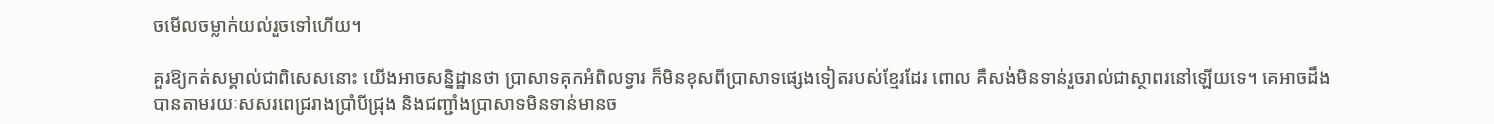ចមើលចម្លាក់យល់រួចទៅហើយ។

គួរឱ្យកត់សម្គាល់ជាពិសេសនោះ យើងអាចសន្និដ្ឋានថា ប្រាសាទគុកអំពិលទ្វារ ក៏មិនខុសពីប្រាសាទផ្សេងទៀតរបស់ខ្មែរដែរ ពោល គឺសង់មិនទាន់រួចរាល់ជាស្ថាពរនៅឡើយទេ។ គេអាចដឹងបានតាមរយៈសសរពេជ្ររាងប្រាំបីជ្រុង និងជញ្ជាំងប្រាសាទមិនទាន់មានច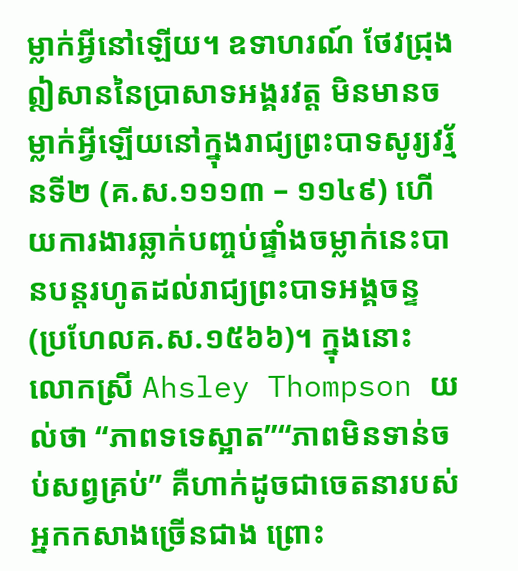ម្លាក់អ្វីនៅឡើយ។ ឧទាហរណ៍ ថែវជ្រុងឦសាននៃប្រាសាទអង្គរវត្ត មិនមានចម្លាក់អ្វីឡើយនៅក្នុងរាជ្យព្រះបាទសូរ្យវរ្ម័នទី២ (គ.ស.១១១៣ – ១១៤៩) ហើយការងារឆ្លាក់បញ្ចប់ផ្ទាំងចម្លាក់នេះបានបន្តរហូតដល់រាជ្យព្រះបាទអង្គចន្ទ (ប្រហែលគ.ស.១៥៦៦)។ ក្នុងនោះ លោកស្រី Ahsley Thompson យល់ថា “ភាពទទេស្អាត”“ភាពមិនទាន់ចប់សព្វគ្រប់” គឺហាក់ដូចជាចេតនារបស់អ្នកកសាងច្រើនជាង ព្រោះ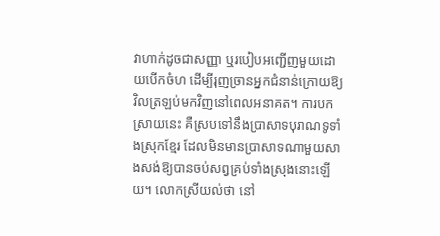វាហាក់ដូចជាសញ្ញា ឬរបៀបអញ្ជើញមួយដោយបើកចំហ ដើម្បីរុញច្រានអ្នកជំនាន់ក្រោយឱ្យវិលត្រឡប់មកវិញនៅពេលអនាគត។ ការបកស្រាយនេះ គឺស្របទៅនឹងប្រាសាទបុរាណទូទាំងស្រុកខ្មែរ ដែលមិនមានប្រាសាទណាមួយសាងសង់ឱ្យបានចប់សព្វគ្រប់ទាំងស្រុងនោះឡើយ។ លោកស្រីយល់ថា នៅ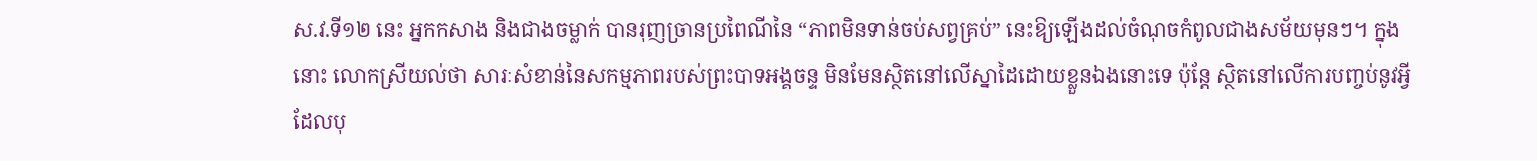ស.វ.ទី១២ នេះ អ្នកកសាង និងជាងចម្លាក់ បានរុញច្រានប្រពៃណីនៃ “ភាពមិនទាន់ចប់សព្វគ្រប់” នេះឱ្យឡើងដល់ចំណុចកំពូលជាងសម័យមុនៗ។ ក្នុងនោះ លោកស្រីយល់ថា សារៈសំខាន់នៃសកម្មភាពរបស់ព្រះបាទអង្គចន្ទ មិនមែនស្ថិតនៅលើស្នាដៃដោយខ្លួនឯងនោះទេ ប៉ុន្តែ ស្ថិតនៅលើការបញ្ចប់នូវអ្វីដែលបុ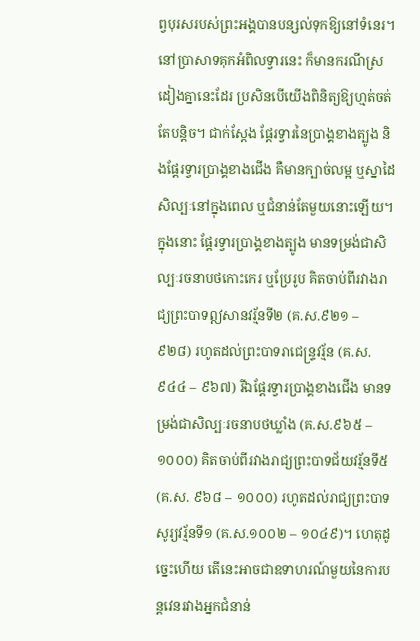ព្វបុរសរបស់ព្រះអង្គបានបន្សល់ទុកឱ្យនៅទំនេរ។ នៅប្រាសាទគុកអំពិលទ្វារនេះ ក៏មានករណីស្រដៀងគ្នានេះដែរ ប្រសិនបើយើងពិនិត្យឱ្យហ្មត់ចត់តែបន្តិច។ ជាក់ស្តែង ផ្តែរទ្វារនៃប្រាង្គខាងត្បូង និងផ្តែរទ្វារប្រាង្គខាងជើង គឺមានក្បាច់លម្អ ឬស្នាដៃសិល្បៈនៅក្នុងពេល ឬជំនាន់តែមួយនោះឡើយ។ ក្នុងនោះ ផ្តែរទ្វារប្រាង្គខាងត្បូង មានទម្រង់ជាសិល្បៈរចនាបថកោះកេរ ឬប្រែរូប គិតចាប់ពីរវាងរាជ្យព្រះបាទឦសានវរ្ម័នទី២ (គ.ស.៩២១ – ៩២៨) រហូតដល់ព្រះបាទរាជេន្រ្ទវរ្ម័ន (គ.ស.៩៤៤ – ៩៦៧) រីឯផ្តែរទ្វារប្រាង្គខាងជើង មានទម្រង់ជាសិល្បៈរចនាបថឃ្លាំង (គ.ស.៩៦៥ – ១០០០) គិតចាប់ពីរវាងរាជ្យព្រះបាទជ័យវរ្ម័នទី៥ (គ.ស. ៩៦៨ – ១០០០) រហូតដល់រាជ្យព្រះបាទសូរ្យវរ្ម័នទី១ (គ.ស.១០០២ – ១០៤៩)។ ហេតុដូច្នេះហើយ តើនេះអាចជាឧទាហរណ៍មួយនៃការបន្តវេនរវាងអ្នកជំនាន់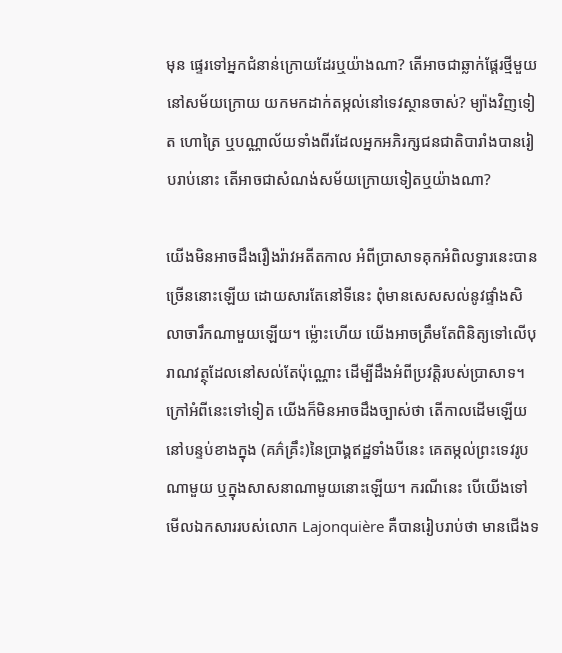មុន ផ្ទេរទៅអ្នកជំនាន់ក្រោយដែរឬយ៉ាងណា? តើអាចជាឆ្លាក់ផ្តែរថ្មីមួយនៅសម័យក្រោយ យកមកដាក់តម្កល់នៅទេវស្ថានចាស់? ម្យ៉ាងវិញទៀត ហោត្រៃ ឬបណ្ណាល័យទាំងពីរដែលអ្នកអភិរក្សជនជាតិបារាំងបានរៀបរាប់នោះ តើអាចជាសំណង់សម័យក្រោយទៀតឬយ៉ាងណា?

យើងមិនអាចដឹងរឿងរ៉ាវអតីតកាល អំពីប្រាសាទគុកអំពិលទ្វារនេះបានច្រើននោះឡើយ ដោយសារតែនៅទីនេះ ពុំមានសេសសល់នូវផ្ទាំងសិលាចារឹកណាមួយឡើយ។ ម្ល៉ោះហើយ យើងអាចត្រឹមតែពិនិត្យទៅលើបុរាណវត្ថុដែលនៅសល់តែប៉ុណ្ណោះ ដើម្បីដឹងអំពីប្រវត្តិរបស់ប្រាសាទ។ ក្រៅអំពីនេះទៅទៀត យើងក៏មិនអាចដឹងច្បាស់ថា តើកាលដើមឡើយនៅបន្ទប់ខាងក្នុង (គភ៌គ្រឹះ)នៃប្រាង្គឥដ្ឋទាំងបីនេះ គេតម្កល់ព្រះទេវរូបណាមួយ ឬក្នុងសាសនាណាមួយនោះឡើយ។ ករណីនេះ បើយើងទៅមើលឯកសាររបស់លោក Lajonquière គឺបានរៀបរាប់ថា មានជើងទ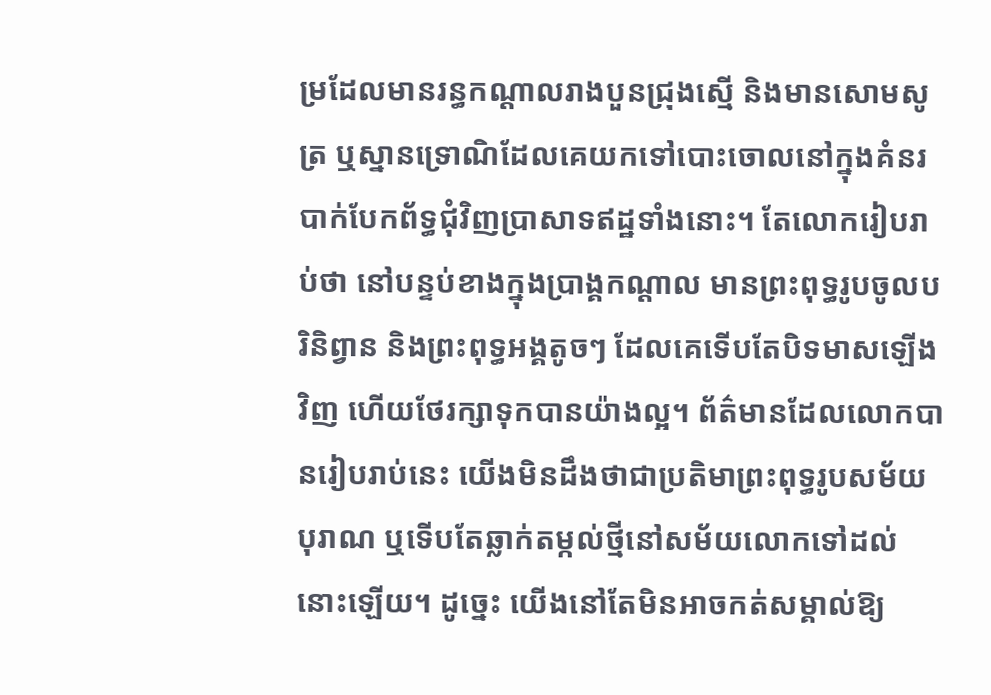ម្រដែលមានរន្ធកណ្តាលរាងបួនជ្រុងស្មើ និងមានសោមសូត្រ ឬស្នានទ្រោណិដែលគេយកទៅបោះចោលនៅក្នុងគំនរបាក់បែកព័ទ្ធជុំវិញប្រាសាទឥដ្ឋទាំងនោះ។ តែលោករៀបរាប់ថា នៅបន្ទប់ខាងក្នុងប្រាង្គកណ្តាល មានព្រះពុទ្ធរូបចូលបរិនិព្វាន និងព្រះពុទ្ធអង្គតូចៗ ដែលគេទើបតែបិទមាសឡើងវិញ ហើយថែរក្សាទុកបានយ៉ាងល្អ។ ព័ត៌មានដែលលោកបានរៀបរាប់នេះ យើងមិនដឹងថាជាប្រតិមាព្រះពុទ្ធរូបសម័យបុរាណ ឬទើបតែឆ្លាក់តម្កល់ថ្មីនៅសម័យលោកទៅដល់នោះឡើយ។ ដូច្នេះ យើងនៅតែមិនអាចកត់សម្គាល់ឱ្យ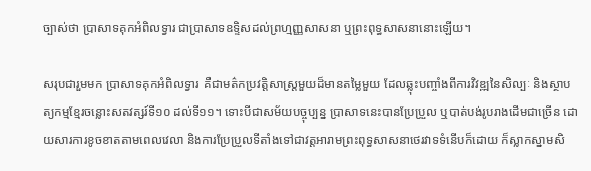ច្បាស់ថា ប្រាសាទគុកអំពិលទ្វារ ជាប្រាសាទឧទ្ទិសដល់ព្រហ្មញ្ញសាសនា ឬព្រះពុទ្ធសាសនានោះឡើយ។

សរុបជារួមមក ប្រាសាទគុកអំពិលទ្វារ  គឺជាមត៌កប្រវត្តិសាស្ត្រមួយដ៏មានតម្លៃមួយ ដែលឆ្លុះបញ្ចាំងពីការវិវឌ្ឍនៃសិល្បៈ និងស្ថាបត្យកម្មខ្មែរចន្លោះសតវត្សរ៍ទី១០ ដល់ទី១១។ ទោះបីជាសម័យបច្ចុប្បន្ន ប្រាសាទនេះបានប្រែប្រួល ឬបាត់បង់រូបរាងដើមជាច្រើន ដោយសារការខូចខាតតាមពេលវេលា និងការប្រែប្រួលទីតាំងទៅជាវត្តអារាមព្រះពុទ្ធសាសនាថេរវាទទំនើបក៏ដោយ ក៏ស្លាកស្នាមសិ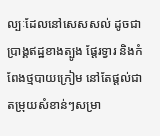ល្បៈដែលនៅសេសសល់ ដូចជាប្រាង្គឥដ្ឋខាងត្បូង ផ្ដែរទ្វារ និងកំពែងថ្មបាយក្រៀម នៅតែផ្ដល់ជាតម្រុយសំខាន់ៗសម្រា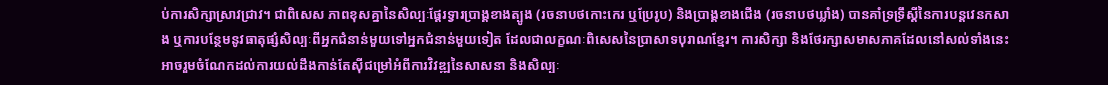ប់ការសិក្សាស្រាវជ្រាវ។ ជាពិសេស ភាពខុសគ្នានៃសិល្បៈផ្តែរទ្វារប្រាង្គខាងត្បូង (រចនាបថកោះកេរ ឬប្រែរូប) និងប្រាង្គខាងជើង (រចនាបថឃ្លាំង) បានគាំទ្រទ្រឹស្តីនៃការបន្តវេនកសាង ឬការបន្ថែមនូវធាតុផ្សំសិល្បៈពីអ្នកជំនាន់មួយទៅអ្នកជំនាន់មួយទៀត ដែលជាលក្ខណៈពិសេសនៃប្រាសាទបុរាណខ្មែរ។ ការសិក្សា និងថែរក្សាសមាសភាគដែលនៅសល់ទាំងនេះ អាចរួមចំណែកដល់ការយល់ដឹងកាន់តែស៊ីជម្រៅអំពីការវិវឌ្ឍនៃសាសនា និងសិល្បៈ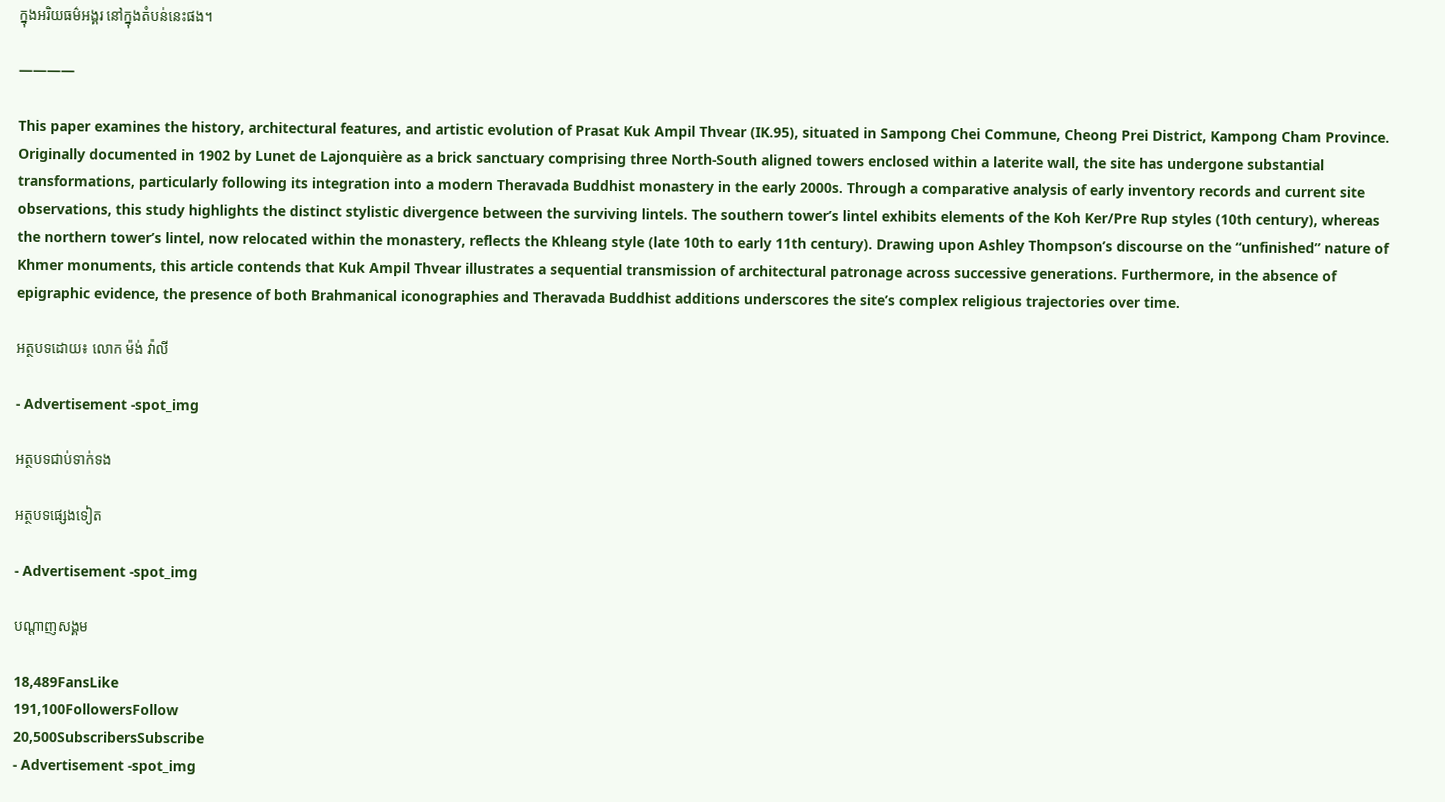ក្នុងអរិយធម៌អង្គរ នៅក្នុងតំបន់នេះផង។

————

This paper examines the history, architectural features, and artistic evolution of Prasat Kuk Ampil Thvear (IK.95), situated in Sampong Chei Commune, Cheong Prei District, Kampong Cham Province. Originally documented in 1902 by Lunet de Lajonquière as a brick sanctuary comprising three North-South aligned towers enclosed within a laterite wall, the site has undergone substantial transformations, particularly following its integration into a modern Theravada Buddhist monastery in the early 2000s. Through a comparative analysis of early inventory records and current site observations, this study highlights the distinct stylistic divergence between the surviving lintels. The southern tower’s lintel exhibits elements of the Koh Ker/Pre Rup styles (10th century), whereas the northern tower’s lintel, now relocated within the monastery, reflects the Khleang style (late 10th to early 11th century). Drawing upon Ashley Thompson’s discourse on the “unfinished” nature of Khmer monuments, this article contends that Kuk Ampil Thvear illustrates a sequential transmission of architectural patronage across successive generations. Furthermore, in the absence of epigraphic evidence, the presence of both Brahmanical iconographies and Theravada Buddhist additions underscores the site’s complex religious trajectories over time.

អត្ថបទដោយ៖ លោក ម៉ង់ វ៉ាលី

- Advertisement -spot_img

អត្ថបទជាប់ទាក់ទង

អត្ថបទផ្សេងទៀត

- Advertisement -spot_img

បណ្ដាញសង្គម

18,489FansLike
191,100FollowersFollow
20,500SubscribersSubscribe
- Advertisement -spot_img